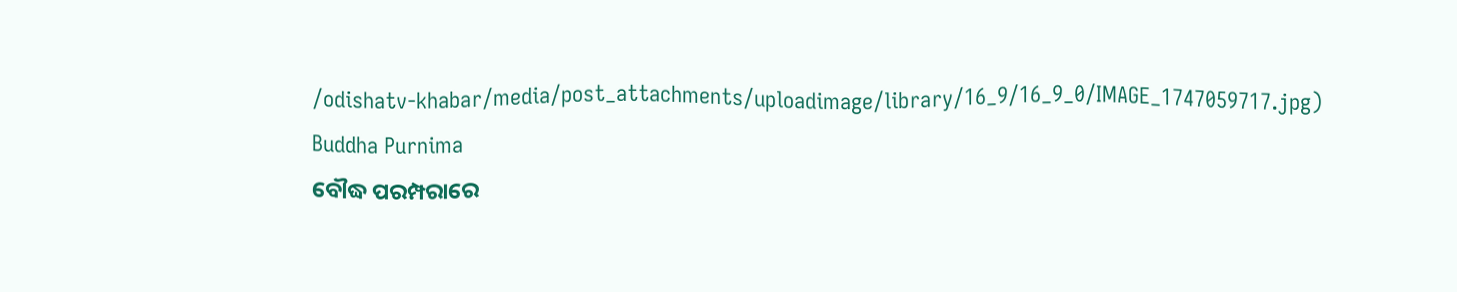/odishatv-khabar/media/post_attachments/uploadimage/library/16_9/16_9_0/IMAGE_1747059717.jpg)
Buddha Purnima
ବୌଦ୍ଧ ପରମ୍ପରାରେ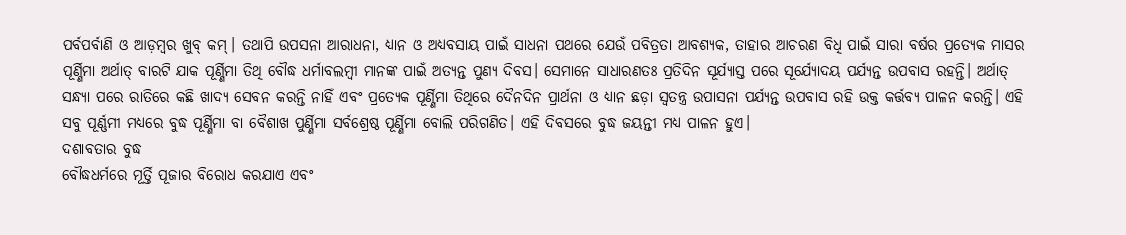ପର୍ବପର୍ବାଣି ଓ ଆଡ଼ମ୍ବର ଖୁବ୍ କମ୍। ତଥାପି ଉପସନା ଆରାଧନା, ଧ୍ୟାନ ଓ ଅଧ୍ୟବସାୟ ପାଇଁ ସାଧନା ପଥରେ ଯେଉଁ ପବିତ୍ରତା ଆବଶ୍ୟକ, ତାହାର ଆଚରଣ ବିଧି ପାଇଁ ସାରା ବର୍ଷର ପ୍ରତ୍ୟେକ ମାସର ପୂର୍ଣ୍ଣିମା ଅର୍ଥାତ୍ ବାରଟି ଯାକ ପୂର୍ଣ୍ଣିମା ତିଥି ବୌଦ୍ଧ ଧର୍ମାବଲମ୍ବୀ ମାନଙ୍କ ପାଇଁ ଅତ୍ୟନ୍ତ ପୁଣ୍ୟ ଦିବସ। ସେମାନେ ସାଧାରଣତଃ ପ୍ରତିଦିନ ସୂର୍ଯ୍ୟାସ୍ତ ପରେ ସୂର୍ଯ୍ୟୋଦୟ ପର୍ଯ୍ୟନ୍ତ ଉପବାସ ରହନ୍ତି। ଅର୍ଥାତ୍ ସନ୍ଧ୍ୟା ପରେ ରାତିରେ କଛି ଖାଦ୍ୟ ସେବନ କରନ୍ତି ନାହିଁ ଏବଂ ପ୍ରତ୍ୟେକ ପୂର୍ଣ୍ଣିମା ତିଥିରେ ଦୈନଦିନ ପ୍ରାର୍ଥନା ଓ ଧ୍ୟାନ ଛଡ଼ା ସ୍ଵତନ୍ତ୍ର ଉପାସନା ପର୍ଯ୍ୟନ୍ତ ଉପବାସ ରହି ଉକ୍ତ କର୍ତ୍ତବ୍ୟ ପାଳନ କରନ୍ତି। ଏହି ସବୁ ପୂର୍ଣ୍ଣମୀ ମଧ୍ୟରେ ବୁଦ୍ଧ ପୂର୍ଣ୍ଣିମା ବା ବୈଶାଖ ପୁର୍ଣ୍ଣିମା ସର୍ବଶ୍ରେଷ୍ଠ ପୂର୍ଣ୍ଣିମା ବୋଲି ପରିଗଣିତ। ଏହି ଦିବସରେ ବୁଦ୍ଧ ଜୟନ୍ତୀ ମଧ୍ୟ ପାଳନ ହୁଏ।
ଦଶାବତାର ବୁଦ୍ଧ
ବୌଦ୍ଧଧର୍ମରେ ମୂର୍ତ୍ତି ପୂଜାର ବିରୋଧ କରଯାଏ ଏବଂ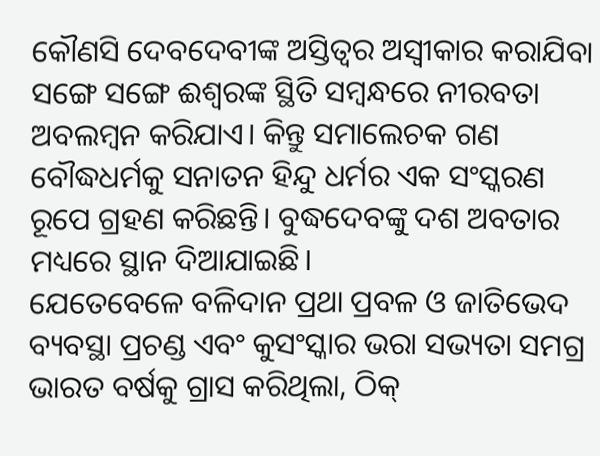କୌଣସି ଦେବଦେବୀଙ୍କ ଅସ୍ତିତ୍ଵର ଅସ୍ଵୀକାର କରାଯିବା ସଙ୍ଗେ ସଙ୍ଗେ ଈଶ୍ଵରଙ୍କ ସ୍ଥିତି ସମ୍ବନ୍ଧରେ ନୀରବତା ଅବଲମ୍ବନ କରିଯାଏ। କିନ୍ତୁ ସମାଲେଚକ ଗଣ ବୌଦ୍ଧଧର୍ମକୁ ସନାତନ ହିନ୍ଦୁ ଧର୍ମର ଏକ ସଂସ୍କରଣ ରୂପେ ଗ୍ରହଣ କରିଛନ୍ତି। ବୁଦ୍ଧଦେବଙ୍କୁ ଦଶ ଅବତାର ମଧ୍ୟରେ ସ୍ଥାନ ଦିଆଯାଇଛି।
ଯେତେବେଳେ ବଳିଦାନ ପ୍ରଥା ପ୍ରବଳ ଓ ଜାତିଭେଦ ବ୍ୟବସ୍ଥା ପ୍ରଚଣ୍ଡ ଏବଂ କୁସଂସ୍କାର ଭରା ସଭ୍ୟତା ସମଗ୍ର ଭାରତ ବର୍ଷକୁ ଗ୍ରାସ କରିଥିଲା, ଠିକ୍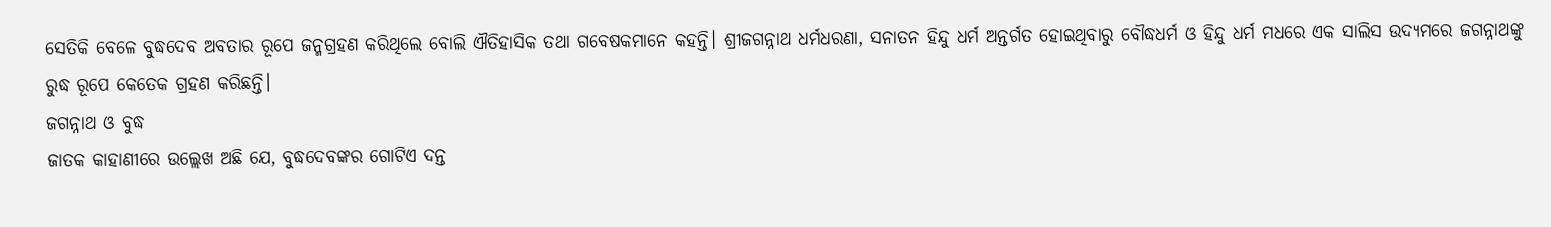ସେତିକି ବେଳେ ବୁଦ୍ଧଦେବ ଅବତାର ରୂପେ ଜନ୍ମଗ୍ରହଣ କରିଥିଲେ ବୋଲି ଐତିହାସିକ ତଥା ଗବେଷକମାନେ କହନ୍ତି। ଶ୍ରୀଜଗନ୍ନାଥ ଧର୍ମଧରଣା, ସନାତନ ହିନ୍ଦୁ ଧର୍ମ ଅନ୍ତର୍ଗତ ହୋଇଥିବାରୁ ବୌଦ୍ଧଧର୍ମ ଓ ହିନ୍ଦୁ ଧର୍ମ ମଧରେ ଏକ ସାଲିସ ଉଦ୍ୟମରେ ଜଗନ୍ନାଥଙ୍କୁ ରୁଦ୍ଧ ରୂପେ କେତେକ ଗ୍ରହଣ କରିଛନ୍ତି।
ଜଗନ୍ନାଥ ଓ ବୁଦ୍ଧ
ଜାତକ କାହାଣୀରେ ଉଲ୍ଲେଖ ଅଛି ଯେ, ବୁଦ୍ଧଦେବଙ୍କର ଗୋଟିଏ ଦନ୍ତ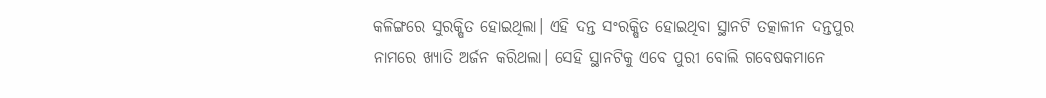କଳିଙ୍ଗରେ ସୁରକ୍ଷିତ ହୋଇଥିଲା। ଏହି ଦନ୍ତ ସଂରକ୍ଷିତ ହୋଇଥିବା ସ୍ଥାନଟି ତତ୍କାଳୀନ ଦନ୍ତପୁର ନାମରେ ଖ୍ୟାତି ଅର୍ଜନ କରିଥଲା। ସେହି ସ୍ଥାନଟିକୁ ଏବେ ପୁରୀ ବୋଲି ଗବେଷକମାନେ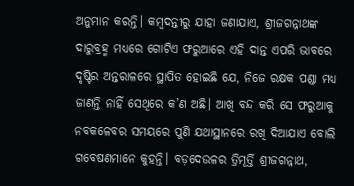ଅନୁମାନ କରନ୍ତି। କମ୍ବଦନ୍ତୀରୁ ଯାହା ଜଣାଯାଏ, ଶ୍ରୀଜଗନ୍ନାଥଙ୍କ ଦାରୁବ୍ରହ୍ମ ମଧ୍ୟରେ ଗୋଟିଏ ଫରୁଆରେ ଏହି ଦାନ୍ତ ଏପରି ଭାବରେ ଦୃଷ୍ଟିର ଅନ୍ତରାଳରେ ସ୍ଥାପିତ ହୋଇଛି ଯେ, ନିଜେ ରକ୍ଷକ ପଣ୍ଡା ମଧ୍ୟ ଜାଣନ୍ତି ନାହିଁ ସେଥିରେ କ’ଣ ଅଛି। ଆଖି ବନ୍ଦ କରି ସେ ଫରୁଆକୁ ନବକଳେବର ସମୟରେ ପୁଣି ଯଥାସ୍ଥାନରେ ରଖି ଦିଆଯାଏ ବୋଲି ଗବେଷଣମାନେ କୁହନ୍ତି। ବଡ଼ଦେଉଳର ତ୍ରିମୂର୍ତ୍ତି ଶ୍ରୀଜଗନ୍ନାଥ,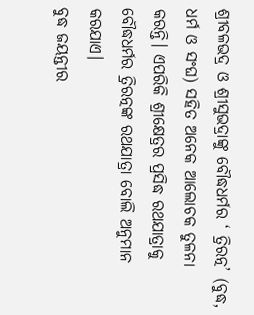ଶ୍ରୀବଳଭଦ୍ର ଓ ଶ୍ରୀସୁଭଦ୍ରାଙ୍କୁ ବୌଦ୍ଧଧର୍ମର ‘ ତ୍ରିରତ୍ନ’ (ବୁଦ୍ଧ, ଧର୍ମ ଓ ସଂଘ) ସହିତ ଅନେକ ଆଲୋଚକ ତୁଳନା କରନ୍ତି। ଏପରିକି ଶ୍ରୀକ୍ଷେତ୍ରର ପ୍ରସିଦ୍ଧ ରଥଯାତ୍ରାକୁ ବୌଦ୍ଧଧର୍ମର ତ୍ରିରତ୍ନଙ୍କ ରଥଯାତ୍ରା ବୋଲି ଅନୁମାନ କରଯାଏ।
ବୁଦ୍ଧ ଜୟନ୍ତୀର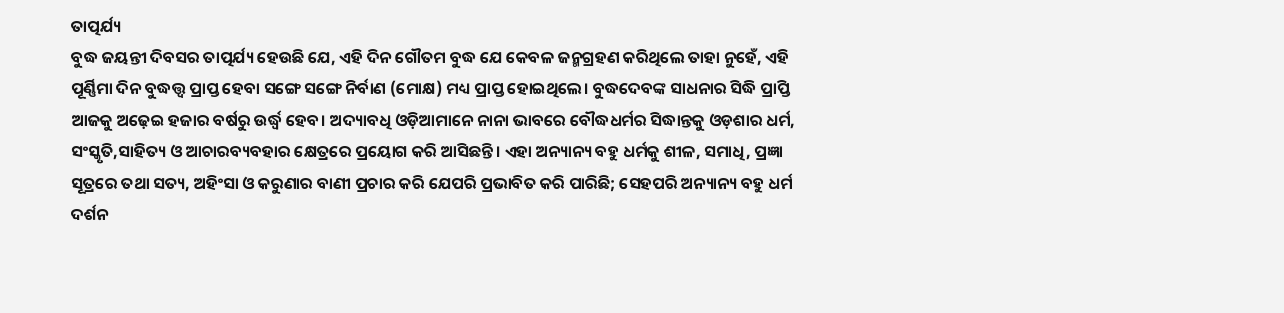ତାତ୍ପର୍ଯ୍ୟ
ବୁଦ୍ଧ ଜୟନ୍ତୀ ଦିବସର ତାତ୍ପର୍ଯ୍ୟ ହେଉଛି ଯେ, ଏହି ଦିନ ଗୌତମ ବୁଦ୍ଧ ଯେ କେବଳ ଜନ୍ମଗ୍ରହଣ କରିଥିଲେ ତାହା ନୁହେଁ, ଏହି ପୂର୍ଣ୍ଣିମା ଦିନ ବୁଦ୍ଧତ୍ତ୍ୱ ପ୍ରାପ୍ତ ହେବା ସଙ୍ଗେ ସଙ୍ଗେ ନିର୍ବାଣ (ମୋକ୍ଷ) ମଧ୍ୟ ପ୍ରାପ୍ତ ହୋଇଥିଲେ। ବୁଦ୍ଧଦେବଙ୍କ ସାଧନାର ସିଦ୍ଧି ପ୍ରାପ୍ତି ଆଜକୁ ଅଢ଼େଇ ହଜାର ବର୍ଷରୁ ଉର୍ଦ୍ଧ୍ବ ହେବ। ଅଦ୍ୟାବଧି ଓଡ଼ିଆମାନେ ନାନା ଭାବରେ ବୌଦ୍ଧଧର୍ମର ସିଦ୍ଧାନ୍ତକୁ ଓଡ଼ଶାର ଧର୍ମ, ସଂସ୍କୃତି,ସାହିତ୍ୟ ଓ ଆଚାରବ୍ୟବହାର କ୍ଷେତ୍ରରେ ପ୍ରୟୋଗ କରି ଆସିଛନ୍ତି। ଏହା ଅନ୍ୟାନ୍ୟ ବହୁ ଧର୍ମକୁ ଶୀଳ, ସମାଧି, ପ୍ରଜ୍ଞା ସୂତ୍ରରେ ତଥା ସତ୍ୟ, ଅହିଂସା ଓ କରୁଣାର ବାଣୀ ପ୍ରଚାର କରି ଯେପରି ପ୍ରଭାବିତ କରି ପାରିଛି; ସେହପରି ଅନ୍ୟାନ୍ୟ ବହୁ ଧର୍ମ ଦର୍ଶନ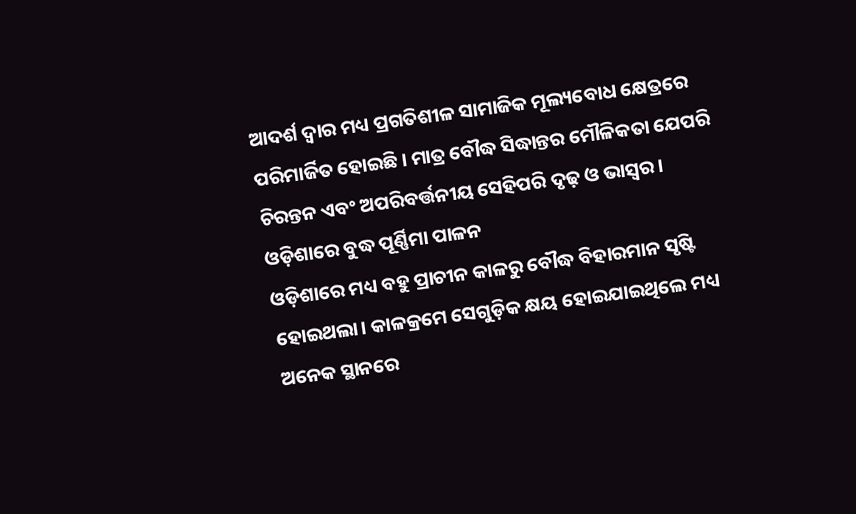ଆଦର୍ଶ ଦ୍ୱାର ମଧ୍ୟ ପ୍ରଗତିଶୀଳ ସାମାଜିକ ମୂଲ୍ୟବୋଧ କ୍ଷେତ୍ରରେ ପରିମାର୍ଜିତ ହୋଇଛି। ମାତ୍ର ବୌଦ୍ଧ ସିଦ୍ଧାନ୍ତର ମୌଳିକତା ଯେପରି ଚିରନ୍ତନ ଏବଂ ଅପରିବର୍ତ୍ତନୀୟ ସେହିପରି ଦୃଢ଼ ଓ ଭାସ୍ଵର।
ଓଡ଼ିଶାରେ ବୁଦ୍ଧ ପୂର୍ଣ୍ଣିମା ପାଳନ
ଓଡ଼ିଶାରେ ମଧ୍ୟ ବହୁ ପ୍ରାଚୀନ କାଳରୁ ବୌଦ୍ଧ ବିହାରମାନ ସୃଷ୍ଟି ହୋଇଥଲା। କାଳକ୍ରମେ ସେଗୁଡ଼ିକ କ୍ଷୟ ହୋଇଯାଇଥିଲେ ମଧ୍ୟ ଅନେକ ସ୍ଥାନରେ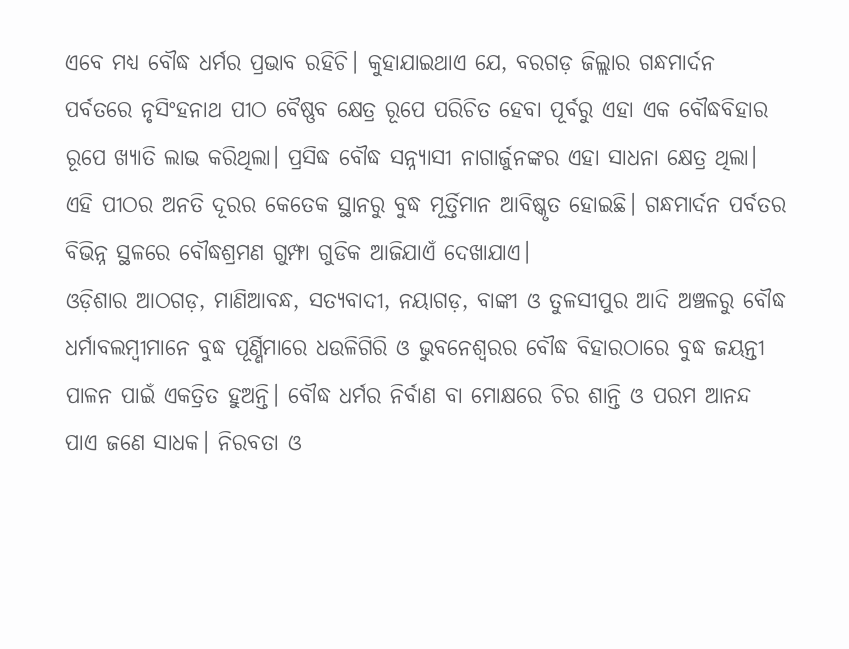ଏବେ ମଧ୍ୟ ବୌଦ୍ଧ ଧର୍ମର ପ୍ରଭାବ ରହିଚି। କୁହାଯାଇଥାଏ ଯେ, ବରଗଡ଼ ଜିଲ୍ଲାର ଗନ୍ଧମାର୍ଦନ ପର୍ବତରେ ନୃସିଂହନାଥ ପୀଠ ବୈଷ୍ଣବ କ୍ଷେତ୍ର ରୂପେ ପରିଚିତ ହେବା ପୂର୍ବରୁ ଏହା ଏକ ବୌଦ୍ଧବିହାର ରୂପେ ଖ୍ୟାତି ଲାଭ କରିଥିଲା। ପ୍ରସିଦ୍ଧ ବୌଦ୍ଧ ସନ୍ନ୍ୟାସୀ ନାଗାର୍ଜୁନଙ୍କର ଏହା ସାଧନା କ୍ଷେତ୍ର ଥିଲା। ଏହି ପୀଠର ଅନତି ଦୂରର କେତେକ ସ୍ଥାନରୁ ବୁଦ୍ଧ ମୂର୍ତ୍ତିମାନ ଆବିଷ୍କୃତ ହୋଇଛି। ଗନ୍ଧମାର୍ଦନ ପର୍ବତର ବିଭିନ୍ନ ସ୍ଥଳରେ ବୌଦ୍ଧଶ୍ରମଣ ଗୁମ୍ଫା ଗୁଡିକ ଆଜିଯାଏଁ ଦେଖାଯାଏ।
ଓଡ଼ିଶାର ଆଠଗଡ଼, ମାଣିଆବନ୍ଧ, ସତ୍ୟବାଦୀ, ନୟାଗଡ଼, ବାଙ୍କୀ ଓ ତୁଳସୀପୁର ଆଦି ଅଞ୍ଚଳରୁ ବୌଦ୍ଧ ଧର୍ମାବଲମ୍ବୀମାନେ ବୁଦ୍ଧ ପୂର୍ଣ୍ଣିମାରେ ଧଉଳିଗିରି ଓ ଭୁବନେଶ୍ୱରର ବୌଦ୍ଧ ବିହାରଠାରେ ବୁଦ୍ଧ ଜୟନ୍ତୀ ପାଳନ ପାଇଁ ଏକତ୍ରିତ ହୁଅନ୍ତି। ବୌଦ୍ଧ ଧର୍ମର ନିର୍ବାଣ ବା ମୋକ୍ଷରେ ଚିର ଶାନ୍ତି ଓ ପରମ ଆନନ୍ଦ ପାଏ ଜଣେ ସାଧକ। ନିରବତା ଓ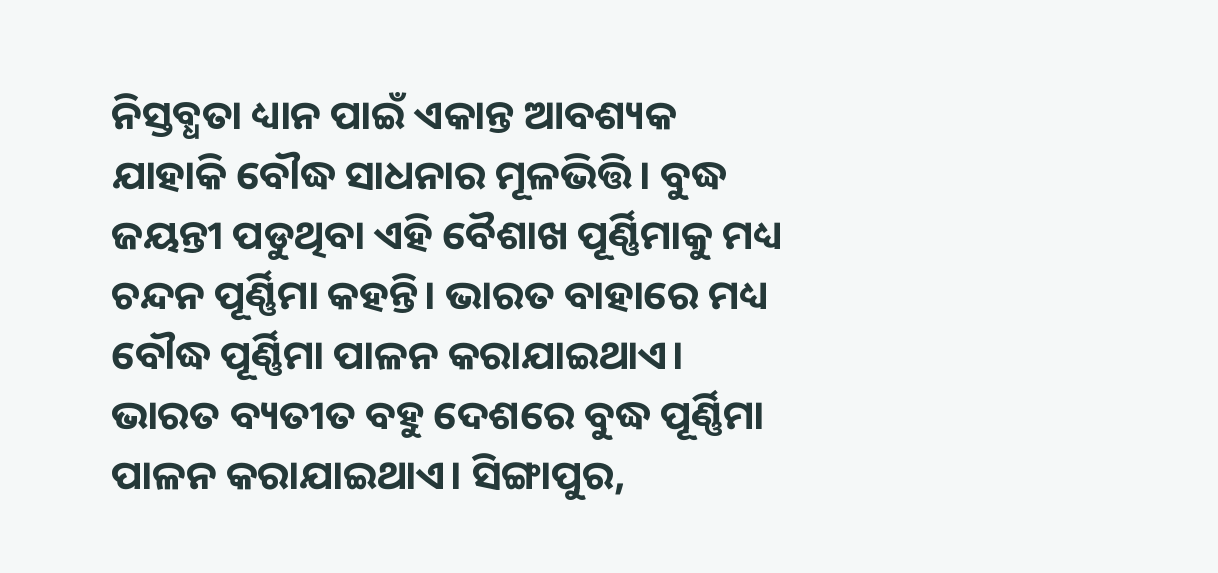ନିସ୍ତବ୍ଧତା ଧ୍ୟାନ ପାଇଁ ଏକାନ୍ତ ଆବଶ୍ୟକ ଯାହାକି ବୌଦ୍ଧ ସାଧନାର ମୂଳଭିତ୍ତି। ବୁଦ୍ଧ ଜୟନ୍ତୀ ପଡୁଥିବା ଏହି ବୈଶାଖ ପୂର୍ଣ୍ଣିମାକୁ ମଧ୍ୟ ଚନ୍ଦନ ପୂର୍ଣ୍ଣିମା କହନ୍ତି। ଭାରତ ବାହାରେ ମଧ୍ୟ ବୌଦ୍ଧ ପୂର୍ଣ୍ଣିମା ପାଳନ କରାଯାଇଥାଏ। ଭାରତ ବ୍ୟତୀତ ବହୁ ଦେଶରେ ବୁଦ୍ଧ ପୂର୍ଣ୍ଣିମା ପାଳନ କରାଯାଇଥାଏ। ସିଙ୍ଗାପୁର,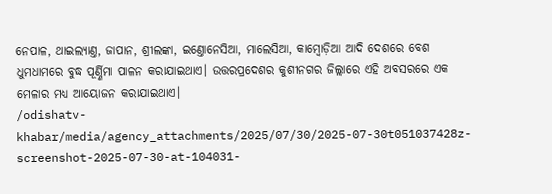ନେପାଳ, ଥାଇଲ୍ୟାଣ୍ତ, ଜାପାନ, ଶ୍ରୀଲଙ୍କା, ଇଣ୍ତୋନେସିଆ, ମାଲେସିଆ, କାମ୍ବୋଡ଼ିଆ ଆଦି ଦେଶରେ ବେଶ ଧୁମଧାମରେ ବୁଦ୍ଧ ପୂର୍ଣ୍ଣିମା ପାଳନ କରାଯାଇଥାଏ। ଉତ୍ତରପ୍ରଦେଶର କୁଶୀନଗର ଜିଲ୍ଲାରେ ଏହି ଅବସରରେ ଏକ ମେଳାର ମଧ୍ଯ ଆୟୋଜନ କରାଯାଇଥାଏ।
/odishatv-khabar/media/agency_attachments/2025/07/30/2025-07-30t051037428z-screenshot-2025-07-30-at-104031-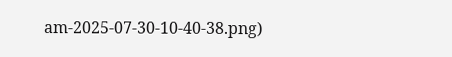am-2025-07-30-10-40-38.png)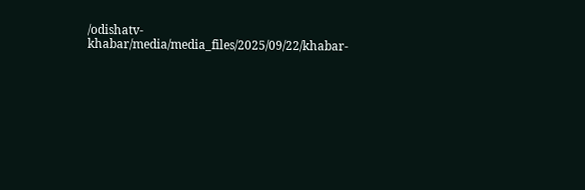/odishatv-khabar/media/media_files/2025/09/22/khabar-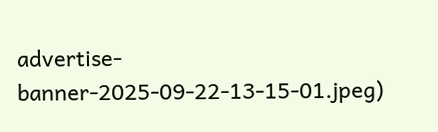advertise-banner-2025-09-22-13-15-01.jpeg)